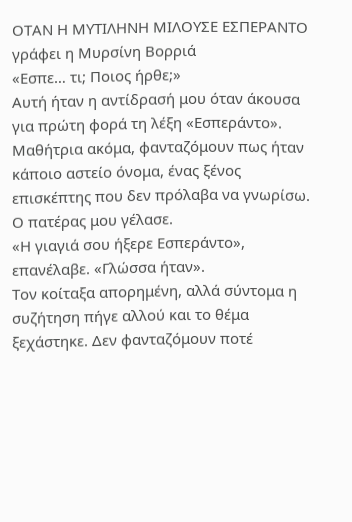ΟΤΑΝ Η ΜΥΤΙΛΗΝΗ ΜΙΛΟΥΣΕ ΕΣΠΕΡΑΝΤΟ
γράφει η Μυρσίνη Βορριά
«Εσπε… τι; Ποιος ήρθε;»
Αυτή ήταν η αντίδρασή μου όταν άκουσα για πρώτη φορά τη λέξη «Εσπεράντο».
Μαθήτρια ακόμα, φανταζόμουν πως ήταν κάποιο αστείο όνομα, ένας ξένος
επισκέπτης που δεν πρόλαβα να γνωρίσω. Ο πατέρας μου γέλασε.
«Η γιαγιά σου ήξερε Εσπεράντο», επανέλαβε. «Γλώσσα ήταν».
Τον κοίταξα απορημένη, αλλά σύντομα η συζήτηση πήγε αλλού και το θέμα
ξεχάστηκε. Δεν φανταζόμουν ποτέ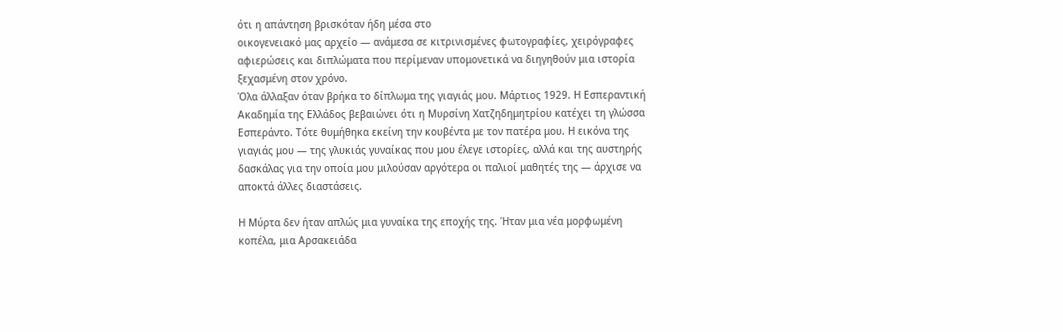ότι η απάντηση βρισκόταν ήδη μέσα στο
οικογενειακό μας αρχείο — ανάμεσα σε κιτρινισμένες φωτογραφίες, χειρόγραφες
αφιερώσεις και διπλώματα που περίμεναν υπομονετικά να διηγηθούν μια ιστορία
ξεχασμένη στον χρόνο.
Όλα άλλαξαν όταν βρήκα το δίπλωμα της γιαγιάς μου. Μάρτιος 1929. Η Εσπεραντική
Ακαδημία της Ελλάδος βεβαιώνει ότι η Μυρσίνη Χατζηδημητρίου κατέχει τη γλώσσα
Εσπεράντο. Τότε θυμήθηκα εκείνη την κουβέντα με τον πατέρα μου. Η εικόνα της
γιαγιάς μου — της γλυκιάς γυναίκας που μου έλεγε ιστορίες, αλλά και της αυστηρής
δασκάλας για την οποία μου μιλούσαν αργότερα οι παλιοί μαθητές της — άρχισε να
αποκτά άλλες διαστάσεις.

Η Μύρτα δεν ήταν απλώς μια γυναίκα της εποχής της. Ήταν μια νέα μορφωμένη
κοπέλα, μια Αρσακειάδα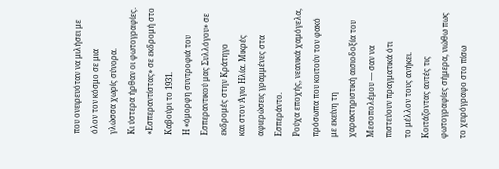που ονειρευόταν να μιλήσει με όλον τον κόσμο σε μια
γλώσσα χωρίς σύνορα.
Κι ύστερα ήρθαν οι φωτογραφίες.
«Εσπεραντίστας» σε εκδρομή στο Καβούρι το 1931.
Η «όμορφη συντροφιά του Εσπεραντικού μας Συλλόγου» σε εκδρομές στην Κράτηγο
και στον Άγιο Ηλία. Μικρές αφιερώσεις γραμμένες στα Εσπεράντο.
Ρούχα εποχής, νεανικά χαμόγελα, πρόσωπα που κοιτούν τον φακό με εκείνη τη
χαρακτηριστική αισιοδοξία του Μεσοπολέμου — σαν να πιστεύουν πραγματικά ότι
το μέλλον τους ανήκει.
Κοιτάζοντας αυτές τις φωτογραφίες σήμερα, νιώθω πως το χειρόγραφο στο πίσω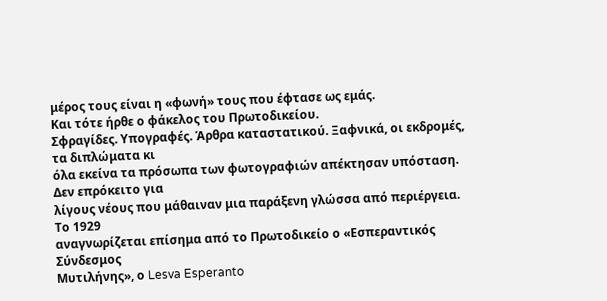μέρος τους είναι η «φωνή» τους που έφτασε ως εμάς.
Και τότε ήρθε ο φάκελος του Πρωτοδικείου.
Σφραγίδες. Υπογραφές. Άρθρα καταστατικού. Ξαφνικά, οι εκδρομές, τα διπλώματα κι
όλα εκείνα τα πρόσωπα των φωτογραφιών απέκτησαν υπόσταση. Δεν επρόκειτο για
λίγους νέους που μάθαιναν μια παράξενη γλώσσα από περιέργεια. Το 1929
αναγνωρίζεται επίσημα από το Πρωτοδικείο ο «Εσπεραντικός Σύνδεσμος
Μυτιλήνης», ο Lesva Esperanto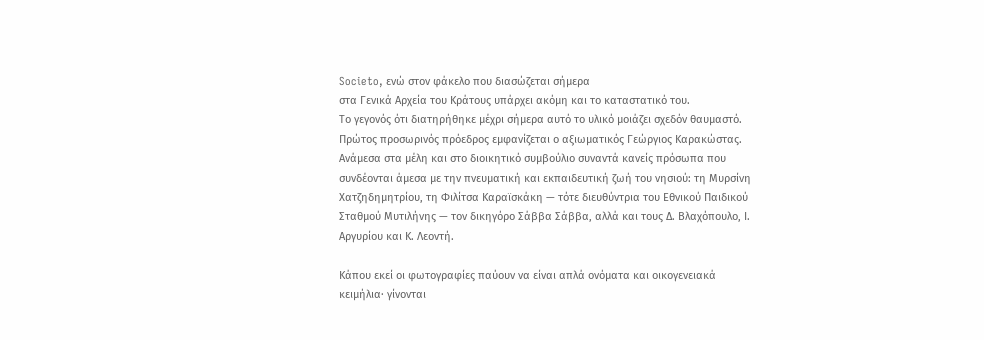Societo, ενώ στον φάκελο που διασώζεται σήμερα
στα Γενικά Αρχεία του Κράτους υπάρχει ακόμη και το καταστατικό του.
Το γεγονός ότι διατηρήθηκε μέχρι σήμερα αυτό το υλικό μοιάζει σχεδόν θαυμαστό.
Πρώτος προσωρινός πρόεδρος εμφανίζεται ο αξιωματικός Γεώργιος Καρακώστας.
Ανάμεσα στα μέλη και στο διοικητικό συμβούλιο συναντά κανείς πρόσωπα που
συνδέονται άμεσα με την πνευματική και εκπαιδευτική ζωή του νησιού: τη Μυρσίνη
Χατζηδημητρίου, τη Φιλίτσα Καραϊσκάκη — τότε διευθύντρια του Εθνικού Παιδικού
Σταθμού Μυτιλήνης — τον δικηγόρο Σάββα Σάββα, αλλά και τους Δ. Βλαχόπουλο, Ι.
Αργυρίου και Κ. Λεοντή.

Κάπου εκεί οι φωτογραφίες παύουν να είναι απλά ονόματα και οικογενειακά
κειμήλια· γίνονται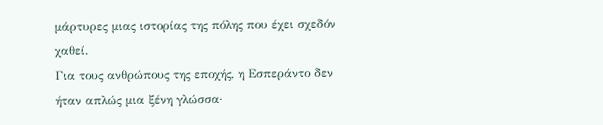μάρτυρες μιας ιστορίας της πόλης που έχει σχεδόν χαθεί.
Για τους ανθρώπους της εποχής, η Εσπεράντο δεν ήταν απλώς μια ξένη γλώσσα·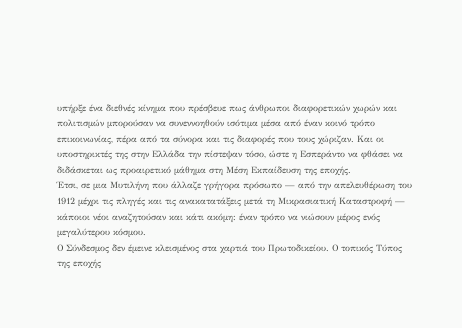υπήρξε ένα διεθνές κίνημα που πρέσβευε πως άνθρωποι διαφορετικών χωρών και
πολιτισμών μπορούσαν να συνεννοηθούν ισότιμα μέσα από έναν κοινό τρόπο
επικοινωνίας, πέρα από τα σύνορα και τις διαφορές που τους χώριζαν. Και οι
υποστηρικτές της στην Ελλάδα την πίστεψαν τόσο, ώστε η Εσπεράντο να φθάσει να
διδάσκεται ως προαιρετικό μάθημα στη Μέση Εκπαίδευση της εποχής.
Έτσι, σε μια Μυτιλήνη που άλλαζε γρήγορα πρόσωπο — από την απελευθέρωση του
1912 μέχρι τις πληγές και τις ανακατατάξεις μετά τη Μικρασιατική Καταστροφή —
κάποιοι νέοι αναζητούσαν και κάτι ακόμη: έναν τρόπο να νιώσουν μέρος ενός
μεγαλύτερου κόσμου.
Ο Σύνδεσμος δεν έμεινε κλεισμένος στα χαρτιά του Πρωτοδικείου. Ο τοπικός Τύπος
της εποχής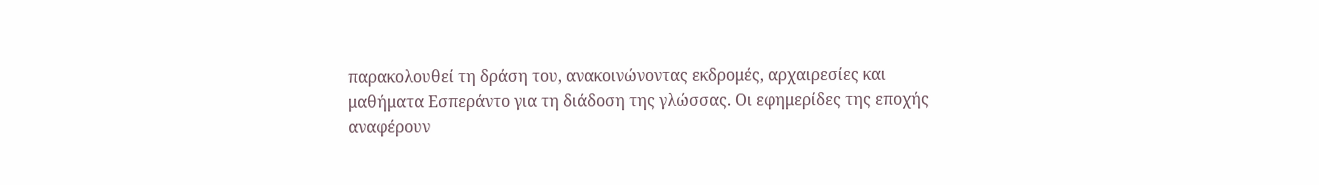παρακολουθεί τη δράση του, ανακοινώνοντας εκδρομές, αρχαιρεσίες και
μαθήματα Εσπεράντο για τη διάδοση της γλώσσας. Οι εφημερίδες της εποχής
αναφέρουν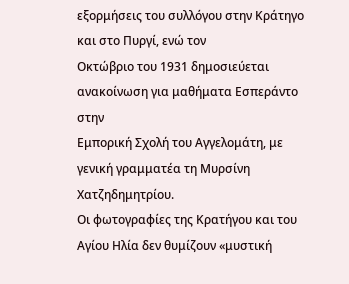εξορμήσεις του συλλόγου στην Κράτηγο και στο Πυργί, ενώ τον
Οκτώβριο του 1931 δημοσιεύεται ανακοίνωση για μαθήματα Εσπεράντο στην
Εμπορική Σχολή του Αγγελομάτη, με γενική γραμματέα τη Μυρσίνη
Χατζηδημητρίου.
Οι φωτογραφίες της Κρατήγου και του Αγίου Ηλία δεν θυμίζουν «μυστική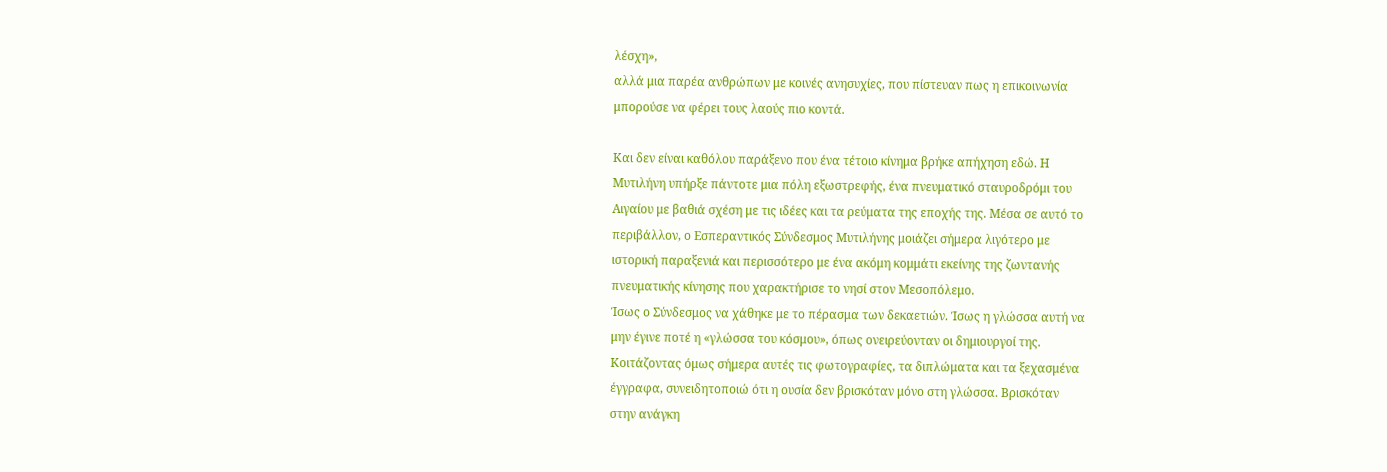λέσχη»,
αλλά μια παρέα ανθρώπων με κοινές ανησυχίες, που πίστευαν πως η επικοινωνία
μπορούσε να φέρει τους λαούς πιο κοντά.

Και δεν είναι καθόλου παράξενο που ένα τέτοιο κίνημα βρήκε απήχηση εδώ. Η
Μυτιλήνη υπήρξε πάντοτε μια πόλη εξωστρεφής, ένα πνευματικό σταυροδρόμι του
Αιγαίου με βαθιά σχέση με τις ιδέες και τα ρεύματα της εποχής της. Μέσα σε αυτό το
περιβάλλον, ο Εσπεραντικός Σύνδεσμος Μυτιλήνης μοιάζει σήμερα λιγότερο με
ιστορική παραξενιά και περισσότερο με ένα ακόμη κομμάτι εκείνης της ζωντανής
πνευματικής κίνησης που χαρακτήρισε το νησί στον Μεσοπόλεμο.
Ίσως ο Σύνδεσμος να χάθηκε με το πέρασμα των δεκαετιών. Ίσως η γλώσσα αυτή να
μην έγινε ποτέ η «γλώσσα του κόσμου», όπως ονειρεύονταν οι δημιουργοί της.
Κοιτάζοντας όμως σήμερα αυτές τις φωτογραφίες, τα διπλώματα και τα ξεχασμένα
έγγραφα, συνειδητοποιώ ότι η ουσία δεν βρισκόταν μόνο στη γλώσσα. Βρισκόταν
στην ανάγκη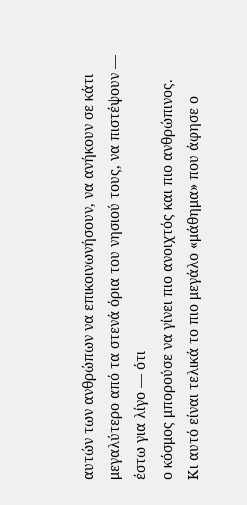αυτών των ανθρώπων να επικοινωνήσουν, να ανήκουν σε κάτι
μεγαλύτερο από τα στενά όρια του νησιού τους, να πιστέψουν — έστω για λίγο — ότι
ο κόσμος μπορούσε να γίνει πιο ανοιχτός και πιο ανθρώπινος.
Κι αυτό είναι τελικά το πιο μεγάλο «μάθημα» που άφησε ο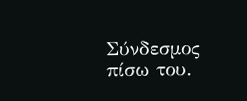Σύνδεσμος πίσω του.